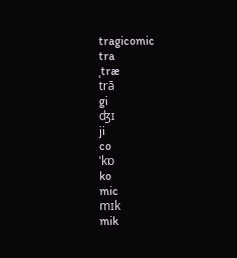tragicomic
tra
ˌtræ
trā
gi
ʤɪ
ji
co
ˈkɒ
ko
mic
mɪk
mik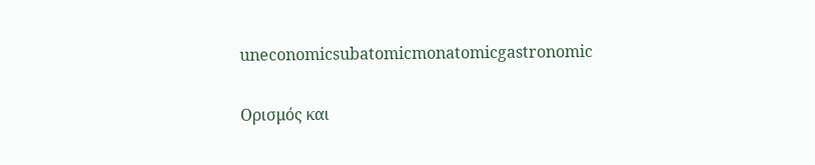uneconomicsubatomicmonatomicgastronomic

Ορισμός και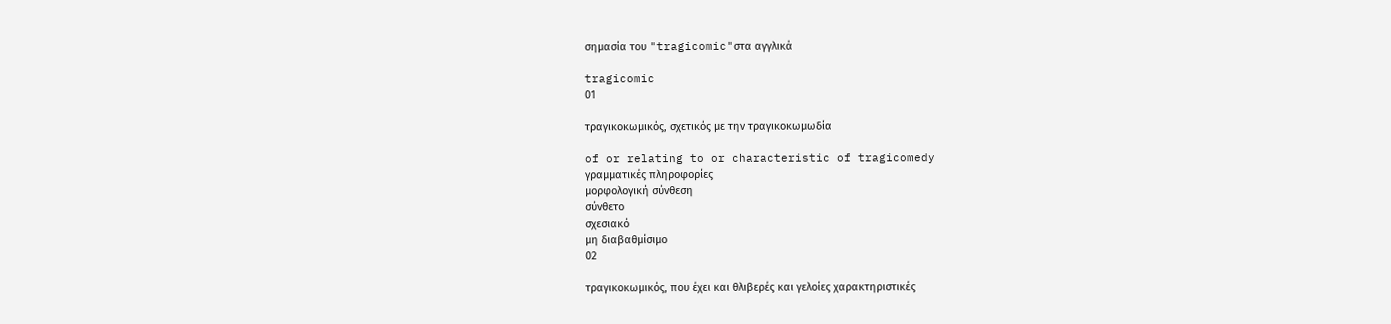σημασία του "tragicomic"στα αγγλικά

tragicomic
01

τραγικοκωμικός, σχετικός με την τραγικοκωμωδία

of or relating to or characteristic of tragicomedy
γραμματικές πληροφορίες
μορφολογική σύνθεση
σύνθετο
σχεσιακό
μη διαβαθμίσιμο
02

τραγικοκωμικός, που έχει και θλιβερές και γελοίες χαρακτηριστικές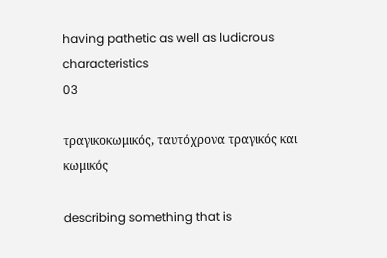having pathetic as well as ludicrous characteristics
03

τραγικοκωμικός, ταυτόχρονα τραγικός και κωμικός

describing something that is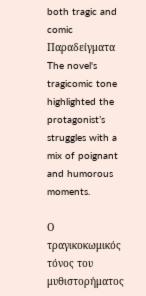both tragic and comic
Παραδείγματα
The novel's tragicomic tone highlighted the protagonist’s struggles with a mix of poignant and humorous moments.

Ο τραγικοκωμικός τόνος του μυθιστορήματος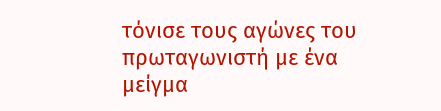τόνισε τους αγώνες του πρωταγωνιστή με ένα μείγμα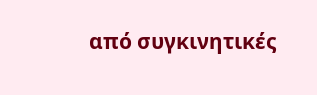από συγκινητικές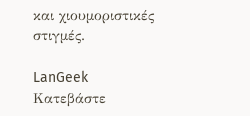και χιουμοριστικές στιγμές.

LanGeek
Κατεβάστε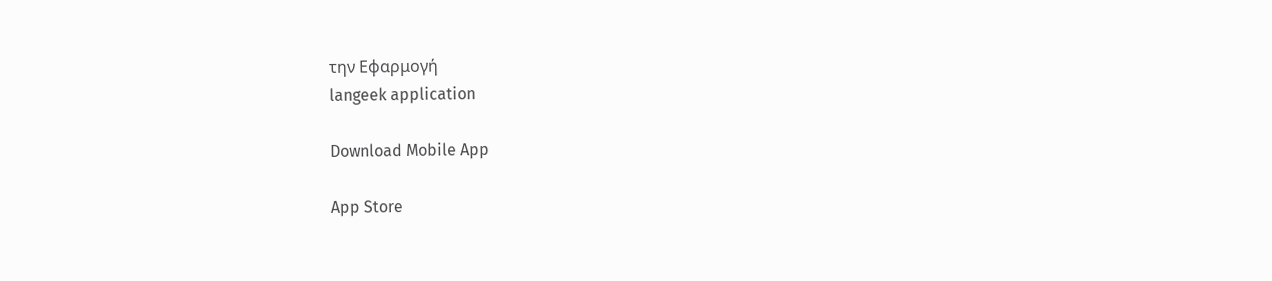την Εφαρμογή
langeek application

Download Mobile App

App Store